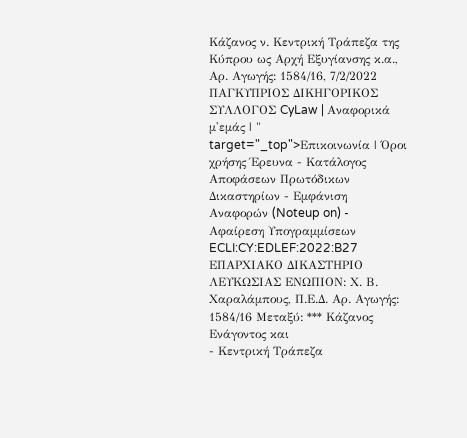Κάζανος ν. Κεντρική Τράπεζα της Κύπρου ως Αρχή Εξυγίανσης κ.α., Αρ. Αγωγής: 1584/16, 7/2/2022 ΠΑΓΚΥΠΡΙΟΣ ΔΙΚΗΓΟΡΙΚΟΣ ΣΥΛΛΟΓΟΣ CyLaw | Αναφορικά μ'εμάς | " target="_top">Επικοινωνία | Όροι χρήσης Έρευνα - Κατάλογος Αποφάσεων Πρωτόδικων Δικαστηρίων - Εμφάνιση Αναφορών (Noteup on) - Αφαίρεση Υπογραμμίσεων ECLI:CY:EDLEF:2022:B27 ΕΠΑΡΧΙΑΚΟ ΔΙΚΑΣΤΗΡΙΟ ΛΕΥΚΩΣΙΑΣ ΕΝΩΠΙΟΝ: Χ. Β. Χαραλάμπους, Π.Ε.Δ. Αρ. Αγωγής: 1584/16 Μεταξύ: *** Κάζανος Ενάγοντος και
- Κεντρική Τράπεζα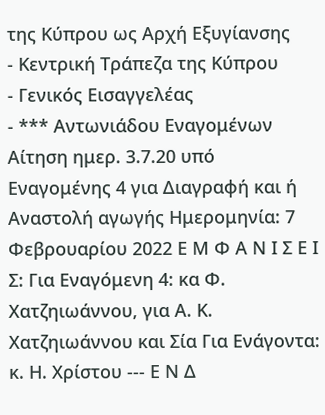της Κύπρου ως Αρχή Εξυγίανσης
- Κεντρική Τράπεζα της Κύπρου
- Γενικός Εισαγγελέας
- *** Αντωνιάδου Εναγομένων Αίτηση ημερ. 3.7.20 υπό Εναγομένης 4 για Διαγραφή και ή Αναστολή αγωγής Ημερομηνία: 7 Φεβρουαρίου 2022 Ε Μ Φ Α Ν Ι Σ Ε Ι Σ: Για Εναγόμενη 4: κα Φ. Χατζηιωάννου, για Α. Κ. Χατζηιωάννου και Σία Για Ενάγοντα: κ. Η. Χρίστου --- Ε Ν Δ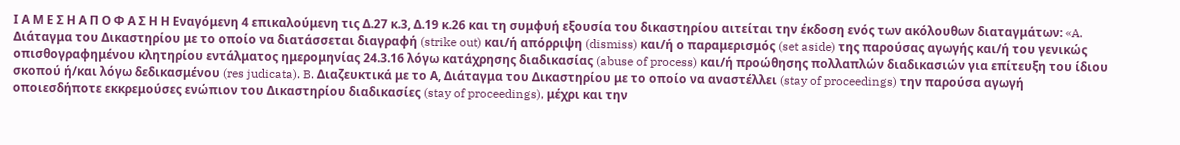Ι Α Μ Ε Σ Η Α Π Ο Φ Α Σ Η Η Εναγόμενη 4 επικαλούμενη τις Δ.27 κ.3, Δ.19 κ.26 και τη συμφυή εξουσία του δικαστηρίου αιτείται την έκδοση ενός των ακόλουθων διαταγμάτων: «A. Διάταγμα του Δικαστηρίου με το οποίο να διατάσσεται διαγραφή (strike out) και/ή απόρριψη (dismiss) και/ή ο παραμερισμός (set aside) της παρούσας αγωγής και/ή του γενικώς οπισθογραφημένου κλητηρίου εντάλματος ημερομηνίας 24.3.16 λόγω κατάχρησης διαδικασίας (abuse of process) και/ή προώθησης πολλαπλών διαδικασιών για επίτευξη του ίδιου σκοπού ή/και λόγω δεδικασμένου (res judicata). B. Διαζευκτικά με το Α, Διάταγμα του Δικαστηρίου με το οποίο να αναστέλλει (stay of proceedings) την παρούσα αγωγή οποιεσδήποτε εκκρεμούσες ενώπιον του Δικαστηρίου διαδικασίες (stay of proceedings), μέχρι και την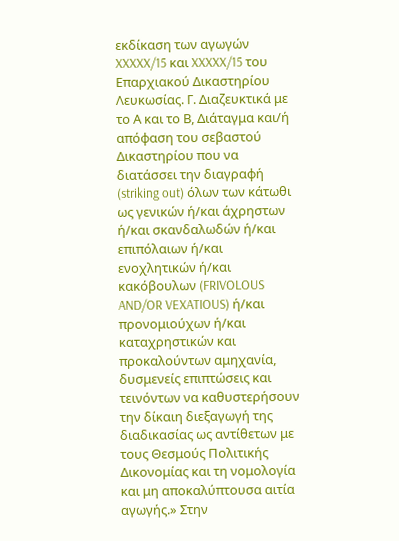εκδίκαση των αγωγών XXXXX/15 και XXXXX/15 του Επαρχιακού Δικαστηρίου Λευκωσίας. Γ. Διαζευκτικά με το Α και το Β, Διάταγμα και/ή απόφαση του σεβαστού Δικαστηρίου που να διατάσσει την διαγραφή (striking out) όλων των κάτωθι ως γενικών ή/και άχρηστων ή/και σκανδαλωδών ή/και επιπόλαιων ή/και ενοχλητικών ή/και κακόβουλων (FRIVOLOUS AND/OR VEXATIOUS) ή/και προνομιούχων ή/και καταχρηστικών και προκαλούντων αμηχανία, δυσμενείς επιπτώσεις και τεινόντων να καθυστερήσουν την δίκαιη διεξαγωγή της διαδικασίας ως αντίθετων με τους Θεσμούς Πολιτικής Δικονομίας και τη νομολογία και μη αποκαλύπτουσα αιτία αγωγής.» Στην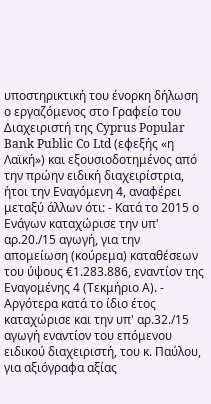υποστηρικτική του ένορκη δήλωση ο εργαζόμενος στο Γραφείο του Διαχειριστή της Cyprus Popular Bank Public Co Ltd (εφεξής «η Λαϊκή») και εξουσιοδοτημένος από την πρώην ειδική διαχειρίστρια, ήτοι την Εναγόμενη 4, αναφέρει μεταξύ άλλων ότι: - Κατά το 2015 ο Ενάγων καταχώρισε την υπ' αρ.20./15 αγωγή, για την απομείωση (κούρεμα) καταθέσεων του ύψους €1.283.886, εναντίον της Εναγομένης 4 (Τεκμήριο Α). - Αργότερα κατά το ίδιο έτος καταχώρισε και την υπ' αρ.32./15 αγωγή εναντίον του επόμενου ειδικού διαχειριστή, του κ. Παύλου, για αξιόγραφα αξίας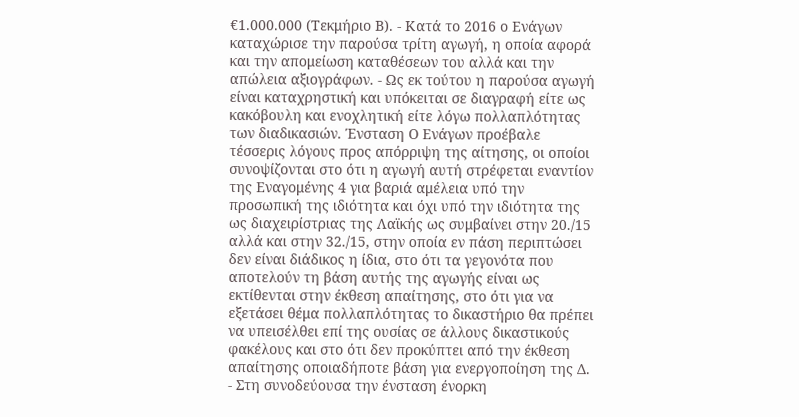€1.000.000 (Τεκμήριο Β). - Κατά το 2016 ο Ενάγων καταχώρισε την παρούσα τρίτη αγωγή, η οποία αφορά και την απομείωση καταθέσεων του αλλά και την απώλεια αξιογράφων. - Ως εκ τούτου η παρούσα αγωγή είναι καταχρηστική και υπόκειται σε διαγραφή είτε ως κακόβουλη και ενοχλητική είτε λόγω πολλαπλότητας των διαδικασιών. Ένσταση Ο Ενάγων προέβαλε τέσσερις λόγους προς απόρριψη της αίτησης, οι οποίοι συνοψίζονται στο ότι η αγωγή αυτή στρέφεται εναντίον της Εναγομένης 4 για βαριά αμέλεια υπό την προσωπική της ιδιότητα και όχι υπό την ιδιότητα της ως διαχειρίστριας της Λαϊκής ως συμβαίνει στην 20./15 αλλά και στην 32./15, στην οποία εν πάση περιπτώσει δεν είναι διάδικος η ίδια, στο ότι τα γεγονότα που αποτελούν τη βάση αυτής της αγωγής είναι ως εκτίθενται στην έκθεση απαίτησης, στο ότι για να εξετάσει θέμα πολλαπλότητας το δικαστήριο θα πρέπει να υπεισέλθει επί της ουσίας σε άλλους δικαστικούς φακέλους και στο ότι δεν προκύπτει από την έκθεση απαίτησης οποιαδήποτε βάση για ενεργοποίηση της Δ.
- Στη συνοδεύουσα την ένσταση ένορκη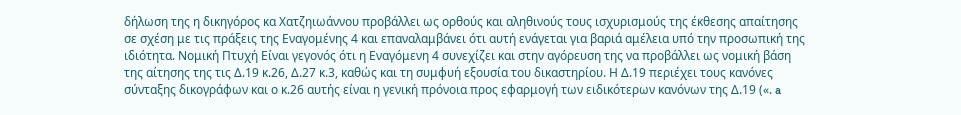δήλωση της η δικηγόρος κα Χατζηιωάννου προβάλλει ως ορθούς και αληθινούς τους ισχυρισμούς της έκθεσης απαίτησης σε σχέση με τις πράξεις της Εναγομένης 4 και επαναλαμβάνει ότι αυτή ενάγεται για βαριά αμέλεια υπό την προσωπική της ιδιότητα. Νομική Πτυχή Είναι γεγονός ότι η Εναγόμενη 4 συνεχίζει και στην αγόρευση της να προβάλλει ως νομική βάση της αίτησης της τις Δ.19 κ.26, Δ.27 κ.3, καθώς και τη συμφυή εξουσία του δικαστηρίου. Η Δ.19 περιέχει τους κανόνες σύνταξης δικογράφων και ο κ.26 αυτής είναι η γενική πρόνοια προς εφαρμογή των ειδικότερων κανόνων της Δ.19 («. a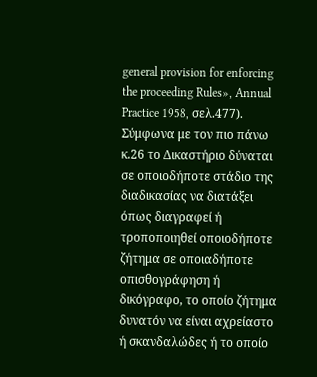general provision for enforcing the proceeding Rules», Annual Practice 1958, σελ.477). Σύμφωνα με τον πιο πάνω κ.26 το Δικαστήριο δύναται σε οποιοδήποτε στάδιο της διαδικασίας να διατάξει όπως διαγραφεί ή τροποποιηθεί οποιοδήποτε ζήτημα σε οποιαδήποτε οπισθογράφηση ή δικόγραφο, το οποίο ζήτημα δυνατόν να είναι αχρείαστο ή σκανδαλώδες ή το οποίο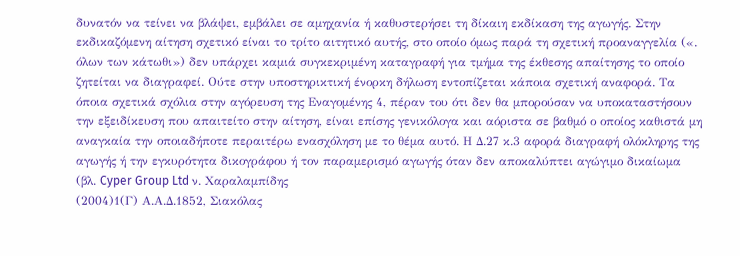δυνατόν να τείνει να βλάψει, εμβάλει σε αμηχανία ή καθυστερήσει τη δίκαιη εκδίκαση της αγωγής. Στην εκδικαζόμενη αίτηση σχετικό είναι το τρίτο αιτητικό αυτής, στο οποίο όμως παρά τη σχετική προαναγγελία («. όλων των κάτωθι») δεν υπάρχει καμιά συγκεκριμένη καταγραφή για τμήμα της έκθεσης απαίτησης το οποίο ζητείται να διαγραφεί. Ούτε στην υποστηρικτική ένορκη δήλωση εντοπίζεται κάποια σχετική αναφορά. Τα όποια σχετικά σχόλια στην αγόρευση της Εναγομένης 4, πέραν του ότι δεν θα μπορούσαν να υποκαταστήσουν την εξειδίκευση που απαιτείτο στην αίτηση, είναι επίσης γενικόλογα και αόριστα σε βαθμό ο οποίος καθιστά μη αναγκαία την οποιαδήποτε περαιτέρω ενασχόληση με το θέμα αυτό. Η Δ.27 κ.3 αφορά διαγραφή ολόκληρης της αγωγής ή την εγκυρότητα δικογράφου ή τον παραμερισμό αγωγής όταν δεν αποκαλύπτει αγώγιμο δικαίωμα (βλ. Cyper Group Ltd ν. Χαραλαμπίδης
(2004)1(Γ) Α.Α.Δ.1852, Σιακόλας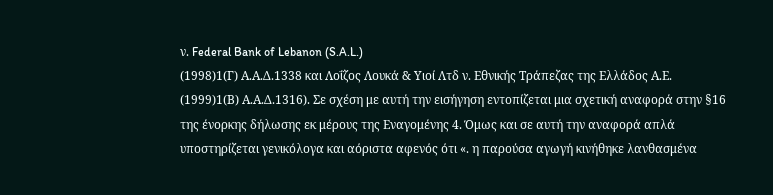ν. Federal Bank of Lebanon (S.A.L.)
(1998)1(Γ) Α.Α.Δ.1338 και Λοΐζος Λουκά & Υιοί Λτδ ν. Εθνικής Τράπεζας της Ελλάδος Α.Ε.
(1999)1(Β) Α.Α.Δ.1316). Σε σχέση με αυτή την εισήγηση εντοπίζεται μια σχετική αναφορά στην §16 της ένορκης δήλωσης εκ μέρους της Εναγομένης 4. Όμως και σε αυτή την αναφορά απλά υποστηρίζεται γενικόλογα και αόριστα αφενός ότι «. η παρούσα αγωγή κινήθηκε λανθασμένα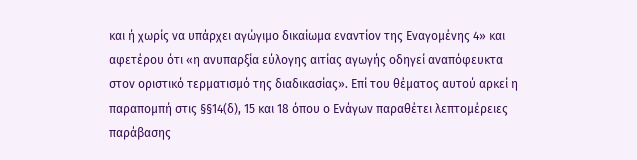και ή χωρίς να υπάρχει αγώγιμο δικαίωμα εναντίον της Εναγομένης 4» και αφετέρου ότι «η ανυπαρξία εύλογης αιτίας αγωγής οδηγεί αναπόφευκτα στον οριστικό τερματισμό της διαδικασίας». Επί του θέματος αυτού αρκεί η παραπομπή στις §§14(δ), 15 και 18 όπου ο Ενάγων παραθέτει λεπτομέρειες παράβασης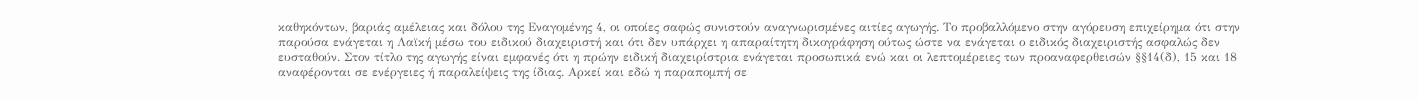καθηκόντων, βαριάς αμέλειας και δόλου της Εναγομένης 4, οι οποίες σαφώς συνιστούν αναγνωρισμένες αιτίες αγωγής. Το προβαλλόμενο στην αγόρευση επιχείρημα ότι στην παρούσα ενάγεται η Λαϊκή μέσω του ειδικού διαχειριστή και ότι δεν υπάρχει η απαραίτητη δικογράφηση ούτως ώστε να ενάγεται ο ειδικός διαχειριστής ασφαλώς δεν ευσταθούν. Στον τίτλο της αγωγής είναι εμφανές ότι η πρώην ειδική διαχειρίστρια ενάγεται προσωπικά ενώ και οι λεπτομέρειες των προαναφερθεισών §§14(δ), 15 και 18 αναφέρονται σε ενέργειες ή παραλείψεις της ίδιας. Αρκεί και εδώ η παραπομπή σε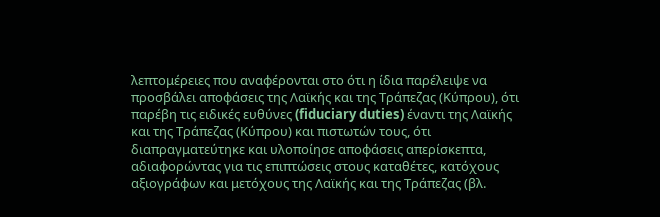λεπτομέρειες που αναφέρονται στο ότι η ίδια παρέλειψε να προσβάλει αποφάσεις της Λαϊκής και της Τράπεζας (Κύπρου), ότι παρέβη τις ειδικές ευθύνες (fiduciary duties) έναντι της Λαϊκής και της Τράπεζας (Κύπρου) και πιστωτών τους, ότι διαπραγματεύτηκε και υλοποίησε αποφάσεις απερίσκεπτα, αδιαφορώντας για τις επιπτώσεις στους καταθέτες, κατόχους αξιογράφων και μετόχους της Λαϊκής και της Τράπεζας (βλ.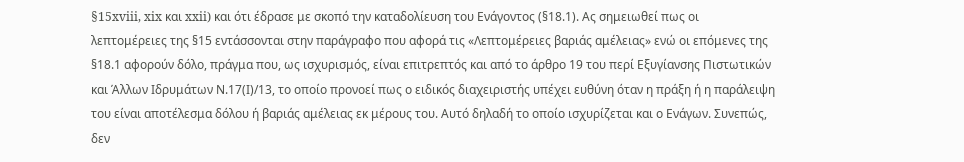§15xviii, xix και xxii) και ότι έδρασε με σκοπό την καταδολίευση του Ενάγοντος (§18.1). Ας σημειωθεί πως οι λεπτομέρειες της §15 εντάσσονται στην παράγραφο που αφορά τις «Λεπτομέρειες βαριάς αμέλειας» ενώ οι επόμενες της §18.1 αφορούν δόλο, πράγμα που, ως ισχυρισμός, είναι επιτρεπτός και από το άρθρο 19 του περί Εξυγίανσης Πιστωτικών και Άλλων Ιδρυμάτων Ν.17(Ι)/13, το οποίο προνοεί πως ο ειδικός διαχειριστής υπέχει ευθύνη όταν η πράξη ή η παράλειψη του είναι αποτέλεσμα δόλου ή βαριάς αμέλειας εκ μέρους του. Αυτό δηλαδή το οποίο ισχυρίζεται και ο Ενάγων. Συνεπώς, δεν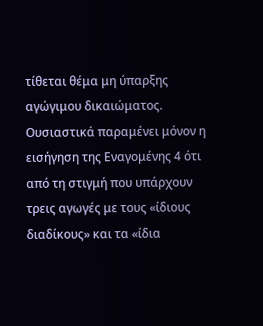τίθεται θέμα μη ύπαρξης αγώγιμου δικαιώματος. Ουσιαστικά παραμένει μόνον η εισήγηση της Εναγομένης 4 ότι από τη στιγμή που υπάρχουν τρεις αγωγές με τους «ίδιους διαδίκους» και τα «ίδια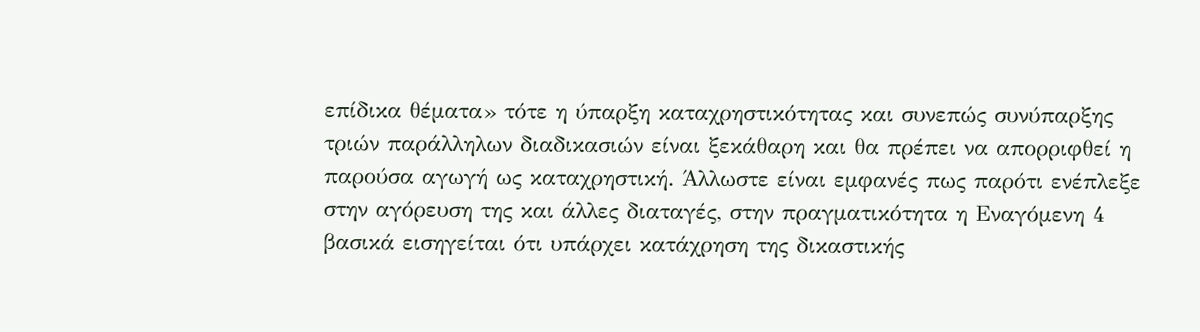επίδικα θέματα» τότε η ύπαρξη καταχρηστικότητας και συνεπώς συνύπαρξης τριών παράλληλων διαδικασιών είναι ξεκάθαρη και θα πρέπει να απορριφθεί η παρούσα αγωγή ως καταχρηστική. Άλλωστε είναι εμφανές πως παρότι ενέπλεξε στην αγόρευση της και άλλες διαταγές, στην πραγματικότητα η Εναγόμενη 4 βασικά εισηγείται ότι υπάρχει κατάχρηση της δικαστικής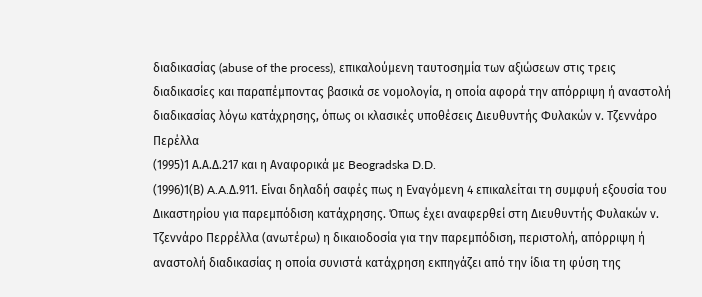διαδικασίας (abuse of the process), επικαλούμενη ταυτοσημία των αξιώσεων στις τρεις διαδικασίες και παραπέμποντας βασικά σε νομολογία, η οποία αφορά την απόρριψη ή αναστολή διαδικασίας λόγω κατάχρησης, όπως οι κλασικές υποθέσεις Διευθυντής Φυλακών ν. Τζεννάρο Περέλλα
(1995)1 Α.Α.Δ.217 και η Αναφορικά με Beogradska D.D.
(1996)1(Β) A.A.Δ.911. Είναι δηλαδή σαφές πως η Εναγόμενη 4 επικαλείται τη συμφυή εξουσία του Δικαστηρίου για παρεμπόδιση κατάχρησης. Όπως έχει αναφερθεί στη Διευθυντής Φυλακών ν. Τζεννάρο Περρέλλα (ανωτέρω) η δικαιοδοσία για την παρεμπόδιση, περιστολή, απόρριψη ή αναστολή διαδικασίας η οποία συνιστά κατάχρηση εκπηγάζει από την ίδια τη φύση της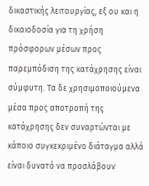δικαστικής λειτουργίας, εξ ου και η δικαιοδοσία για τη χρήση πρόσφορων μέσων προς παρεμπόδιση της κατάχρησης είναι σύμφυτη. Τα δε χρησιμοποιούμενα μέσα προς αποτροπή της κατάχρησης δεν συναρτώνται με κάποιο συγκεκριμένο διάταγμα αλλά είναι δυνατό να προσλάβουν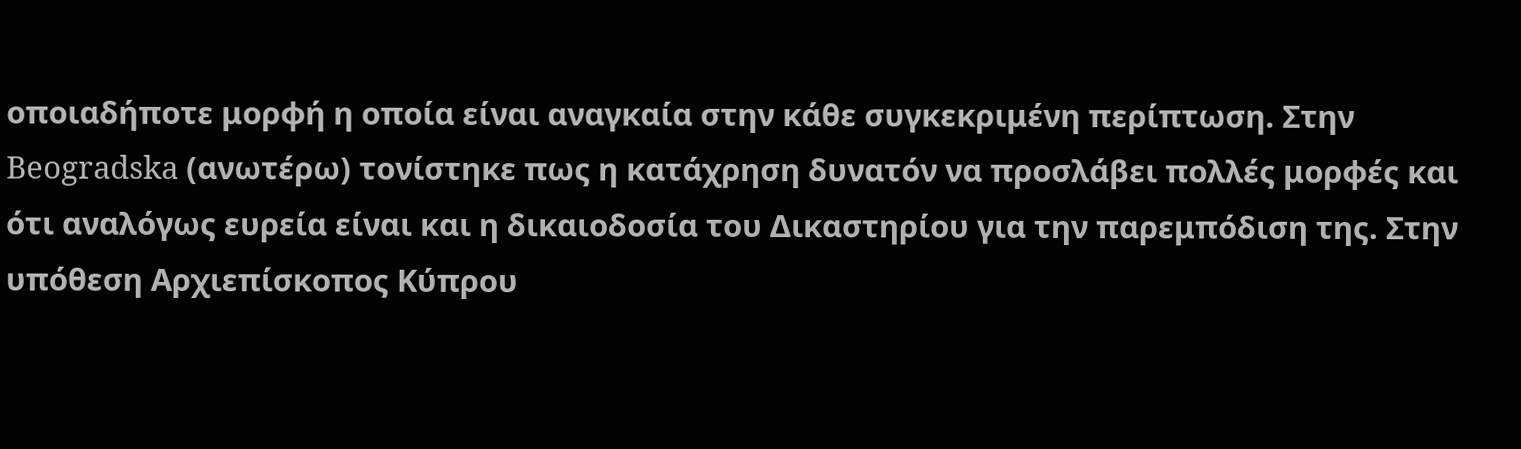οποιαδήποτε μορφή η οποία είναι αναγκαία στην κάθε συγκεκριμένη περίπτωση. Στην Beogradska (ανωτέρω) τονίστηκε πως η κατάχρηση δυνατόν να προσλάβει πολλές μορφές και ότι αναλόγως ευρεία είναι και η δικαιοδοσία του Δικαστηρίου για την παρεμπόδιση της. Στην υπόθεση Αρχιεπίσκοπος Κύπρου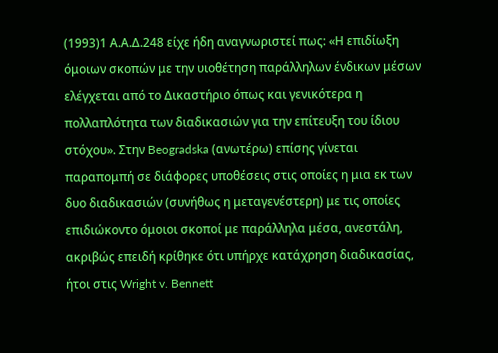(1993)1 Α.Α.Δ.248 είχε ήδη αναγνωριστεί πως: «Η επιδίωξη όμοιων σκοπών με την υιοθέτηση παράλληλων ένδικων μέσων ελέγχεται από το Δικαστήριο όπως και γενικότερα η πολλαπλότητα των διαδικασιών για την επίτευξη του ίδιου στόχου». Στην Beogradska (ανωτέρω) επίσης γίνεται παραπομπή σε διάφορες υποθέσεις στις οποίες η μια εκ των δυο διαδικασιών (συνήθως η μεταγενέστερη) με τις οποίες επιδιώκοντο όμοιοι σκοποί με παράλληλα μέσα, ανεστάλη, ακριβώς επειδή κρίθηκε ότι υπήρχε κατάχρηση διαδικασίας, ήτοι στις Wright v. Bennett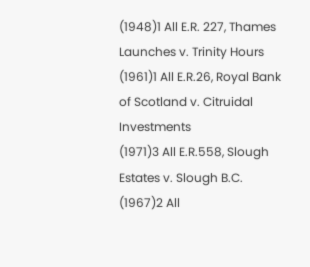(1948)1 All E.R. 227, Thames Launches v. Trinity Hours
(1961)1 All E.R.26, Royal Bank of Scotland v. Citruidal Investments
(1971)3 All E.R.558, Slough Estates v. Slough B.C.
(1967)2 All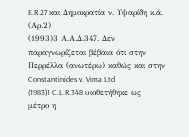E.R.27 και Δημοκρατία ν. Υψαρίδη κ.ά. (Αρ.2)
(1993)3 Α.Α.Δ.347. Δεν παραγνωρίζεται βέβαια ότι στην Περρέλλα (ανωτέρω) καθώς και στην Constantinides v. Vima Ltd
(1983)1 C.L.R.348 υιοθετήθηκε ως μέτρο η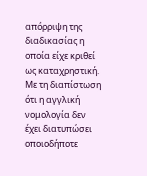απόρριψη της διαδικασίας η οποία είχε κριθεί ως καταχρηστική. Με τη διαπίστωση ότι η αγγλική νομολογία δεν έχει διατυπώσει οποιοδήποτε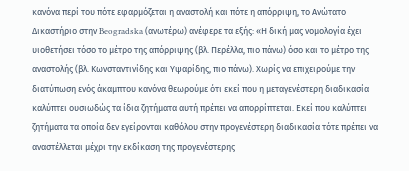κανόνα περί του πότε εφαρμόζεται η αναστολή και πότε η απόρριψη, το Ανώτατο Δικαστήριο στην Beogradska (ανωτέρω) ανέφερε τα εξής: «Η δική μας νομολογία έχει υιοθετήσει τόσο το μέτρο της απόρριψης (βλ. Περέλλα, πιο πάνω) όσο και το μέτρο της αναστολής (βλ. Κωνσταντινίδης και Υψαρίδης, πιο πάνω). Χωρίς να επιχειρούμε την διατύπωση ενός άκαμπτου κανόνα θεωρούμε ότι εκεί που η μεταγενέστερη διαδικασία καλύπτει ουσιωδώς τα ίδια ζητήματα αυτή πρέπει να απορρίπτεται. Εκεί που καλύπτει ζητήματα τα οποία δεν εγείρονται καθόλου στην προγενέστερη διαδικασία τότε πρέπει να αναστέλλεται μέχρι την εκδίκαση της προγενέστερης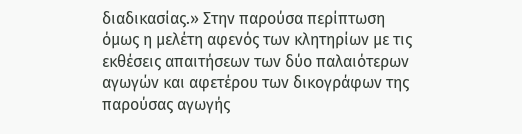διαδικασίας.» Στην παρούσα περίπτωση όμως η μελέτη αφενός των κλητηρίων με τις εκθέσεις απαιτήσεων των δύο παλαιότερων αγωγών και αφετέρου των δικογράφων της παρούσας αγωγής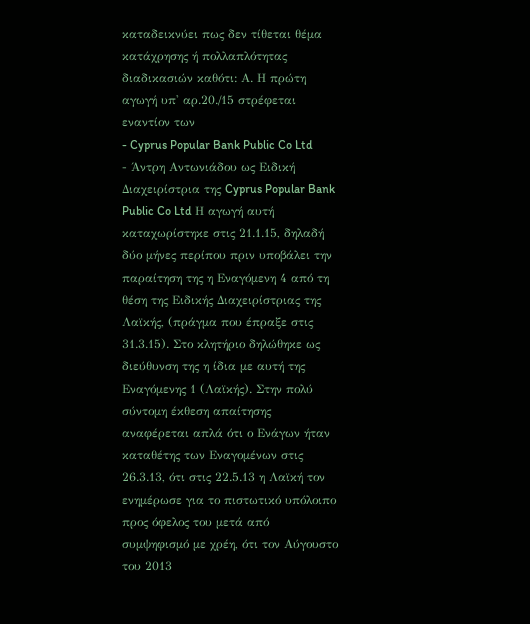καταδεικνύει πως δεν τίθεται θέμα κατάχρησης ή πολλαπλότητας διαδικασιών καθότι: Α. Η πρώτη αγωγή υπ' αρ.20./15 στρέφεται εναντίον των
- Cyprus Popular Bank Public Co Ltd
- Άντρη Αντωνιάδου ως Ειδική Διαχειρίστρια της Cyprus Popular Bank Public Co Ltd Η αγωγή αυτή καταχωρίστηκε στις 21.1.15, δηλαδή δύο μήνες περίπου πριν υποβάλει την παραίτηση της η Εναγόμενη 4 από τη θέση της Ειδικής Διαχειρίστριας της Λαϊκής, (πράγμα που έπραξε στις 31.3.15). Στο κλητήριο δηλώθηκε ως διεύθυνση της η ίδια με αυτή της Εναγόμενης 1 (Λαϊκής). Στην πολύ σύντομη έκθεση απαίτησης αναφέρεται απλά ότι ο Ενάγων ήταν καταθέτης των Εναγομένων στις 26.3.13, ότι στις 22.5.13 η Λαϊκή τον ενημέρωσε για το πιστωτικό υπόλοιπο προς όφελος του μετά από συμψηφισμό με χρέη, ότι τον Αύγουστο του 2013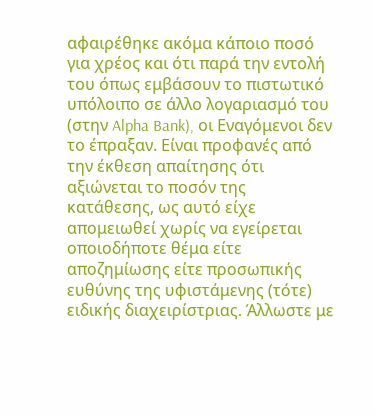αφαιρέθηκε ακόμα κάποιο ποσό για χρέος και ότι παρά την εντολή του όπως εμβάσουν το πιστωτικό υπόλοιπο σε άλλο λογαριασμό του (στην Alpha Bank), οι Εναγόμενοι δεν το έπραξαν. Είναι προφανές από την έκθεση απαίτησης ότι αξιώνεται το ποσόν της κατάθεσης, ως αυτό είχε απομειωθεί χωρίς να εγείρεται οποιοδήποτε θέμα είτε αποζημίωσης είτε προσωπικής ευθύνης της υφιστάμενης (τότε) ειδικής διαχειρίστριας. Άλλωστε με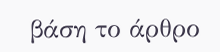βάση το άρθρο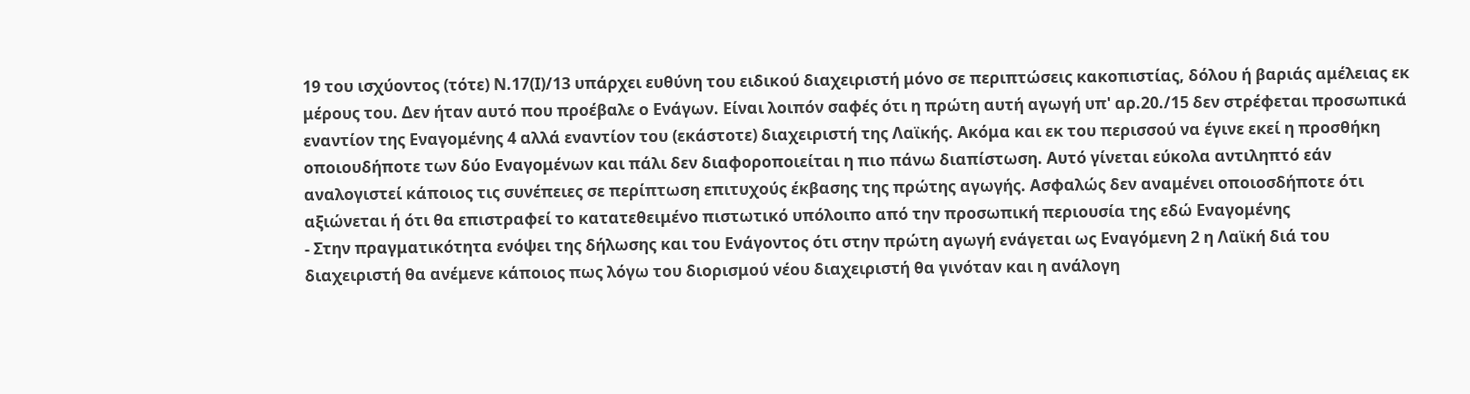19 του ισχύοντος (τότε) Ν.17(Ι)/13 υπάρχει ευθύνη του ειδικού διαχειριστή μόνο σε περιπτώσεις κακοπιστίας, δόλου ή βαριάς αμέλειας εκ μέρους του. Δεν ήταν αυτό που προέβαλε ο Ενάγων. Είναι λοιπόν σαφές ότι η πρώτη αυτή αγωγή υπ' αρ.20./15 δεν στρέφεται προσωπικά εναντίον της Εναγομένης 4 αλλά εναντίον του (εκάστοτε) διαχειριστή της Λαϊκής. Ακόμα και εκ του περισσού να έγινε εκεί η προσθήκη οποιουδήποτε των δύο Εναγομένων και πάλι δεν διαφοροποιείται η πιο πάνω διαπίστωση. Αυτό γίνεται εύκολα αντιληπτό εάν αναλογιστεί κάποιος τις συνέπειες σε περίπτωση επιτυχούς έκβασης της πρώτης αγωγής. Ασφαλώς δεν αναμένει οποιοσδήποτε ότι αξιώνεται ή ότι θα επιστραφεί το κατατεθειμένο πιστωτικό υπόλοιπο από την προσωπική περιουσία της εδώ Εναγομένης
- Στην πραγματικότητα ενόψει της δήλωσης και του Ενάγοντος ότι στην πρώτη αγωγή ενάγεται ως Εναγόμενη 2 η Λαϊκή διά του διαχειριστή θα ανέμενε κάποιος πως λόγω του διορισμού νέου διαχειριστή θα γινόταν και η ανάλογη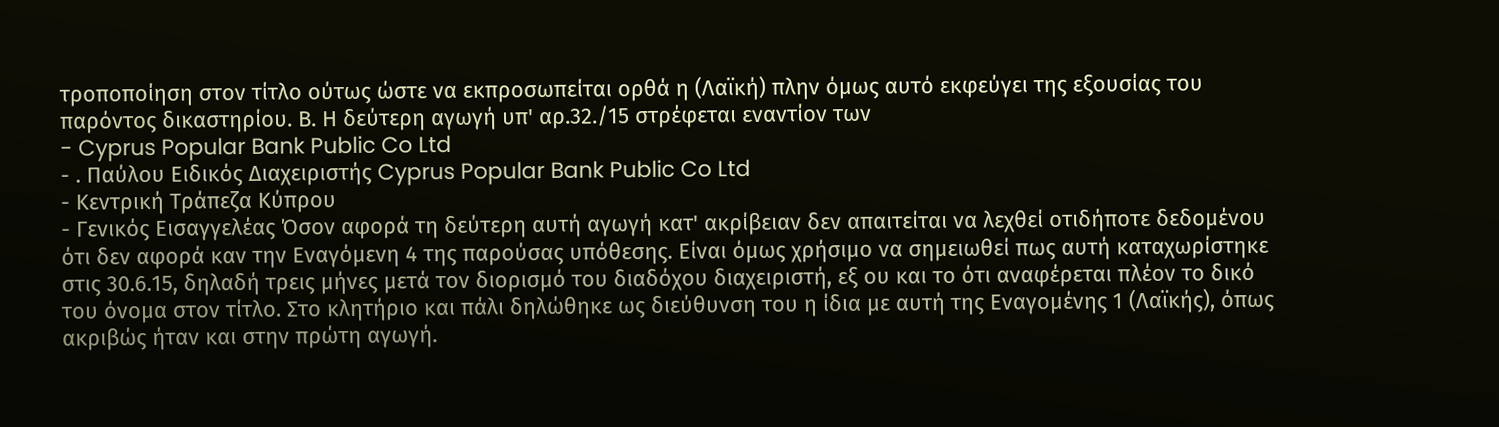τροποποίηση στον τίτλο ούτως ώστε να εκπροσωπείται ορθά η (Λαϊκή) πλην όμως αυτό εκφεύγει της εξουσίας του παρόντος δικαστηρίου. Β. Η δεύτερη αγωγή υπ' αρ.32./15 στρέφεται εναντίον των
- Cyprus Popular Bank Public Co Ltd
- . Παύλου Ειδικός Διαχειριστής Cyprus Popular Bank Public Co Ltd
- Κεντρική Τράπεζα Κύπρου
- Γενικός Εισαγγελέας Όσον αφορά τη δεύτερη αυτή αγωγή κατ' ακρίβειαν δεν απαιτείται να λεχθεί οτιδήποτε δεδομένου ότι δεν αφορά καν την Εναγόμενη 4 της παρούσας υπόθεσης. Είναι όμως χρήσιμο να σημειωθεί πως αυτή καταχωρίστηκε στις 30.6.15, δηλαδή τρεις μήνες μετά τον διορισμό του διαδόχου διαχειριστή, εξ ου και το ότι αναφέρεται πλέον το δικό του όνομα στον τίτλο. Στο κλητήριο και πάλι δηλώθηκε ως διεύθυνση του η ίδια με αυτή της Εναγομένης 1 (Λαϊκής), όπως ακριβώς ήταν και στην πρώτη αγωγή.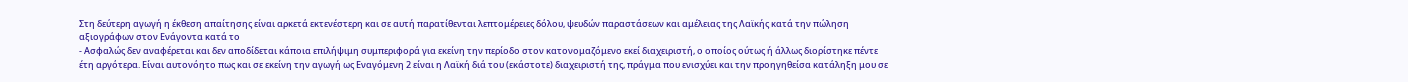Στη δεύτερη αγωγή η έκθεση απαίτησης είναι αρκετά εκτενέστερη και σε αυτή παρατίθενται λεπτομέρειες δόλου, ψευδών παραστάσεων και αμέλειας της Λαϊκής κατά την πώληση αξιογράφων στον Ενάγοντα κατά το
- Ασφαλώς δεν αναφέρεται και δεν αποδίδεται κάποια επιλήψιμη συμπεριφορά για εκείνη την περίοδο στον κατονομαζόμενο εκεί διαχειριστή, ο οποίος ούτως ή άλλως διορίστηκε πέντε έτη αργότερα. Είναι αυτονόητο πως και σε εκείνη την αγωγή ως Εναγόμενη 2 είναι η Λαϊκή διά του (εκάστοτε) διαχειριστή της, πράγμα που ενισχύει και την προηγηθείσα κατάληξη μου σε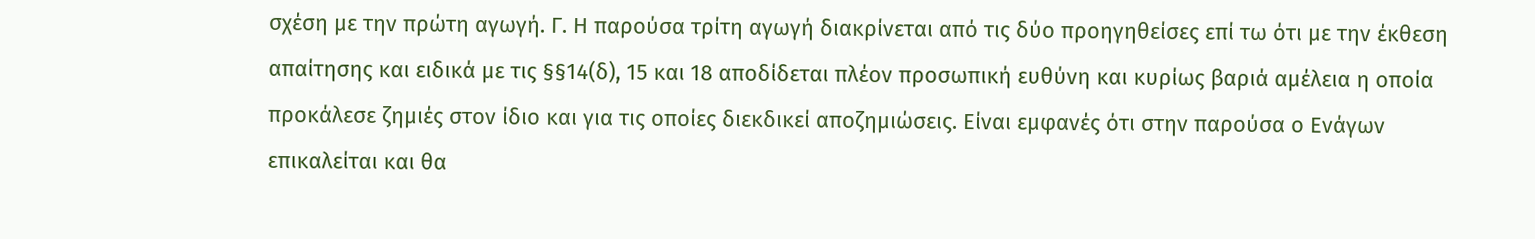σχέση με την πρώτη αγωγή. Γ. Η παρούσα τρίτη αγωγή διακρίνεται από τις δύο προηγηθείσες επί τω ότι με την έκθεση απαίτησης και ειδικά με τις §§14(δ), 15 και 18 αποδίδεται πλέον προσωπική ευθύνη και κυρίως βαριά αμέλεια η οποία προκάλεσε ζημιές στον ίδιο και για τις οποίες διεκδικεί αποζημιώσεις. Είναι εμφανές ότι στην παρούσα ο Ενάγων επικαλείται και θα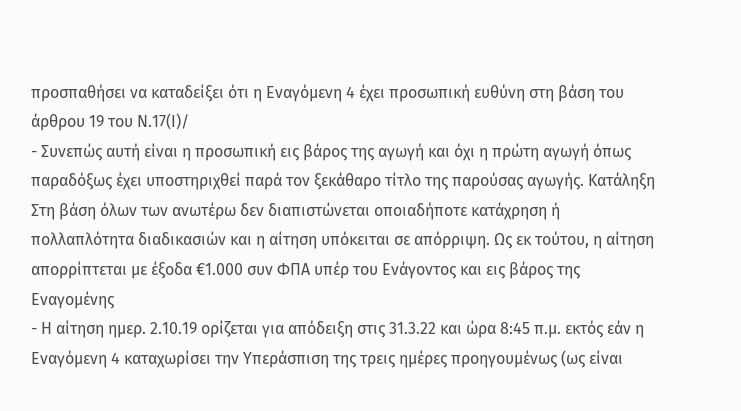προσπαθήσει να καταδείξει ότι η Εναγόμενη 4 έχει προσωπική ευθύνη στη βάση του άρθρου 19 του Ν.17(Ι)/
- Συνεπώς αυτή είναι η προσωπική εις βάρος της αγωγή και όχι η πρώτη αγωγή όπως παραδόξως έχει υποστηριχθεί παρά τον ξεκάθαρο τίτλο της παρούσας αγωγής. Κατάληξη Στη βάση όλων των ανωτέρω δεν διαπιστώνεται οποιαδήποτε κατάχρηση ή πολλαπλότητα διαδικασιών και η αίτηση υπόκειται σε απόρριψη. Ως εκ τούτου, η αίτηση απορρίπτεται με έξοδα €1.000 συν ΦΠΑ υπέρ του Ενάγοντος και εις βάρος της Εναγομένης
- Η αίτηση ημερ. 2.10.19 ορίζεται για απόδειξη στις 31.3.22 και ώρα 8:45 π.μ. εκτός εάν η Εναγόμενη 4 καταχωρίσει την Υπεράσπιση της τρεις ημέρες προηγουμένως (ως είναι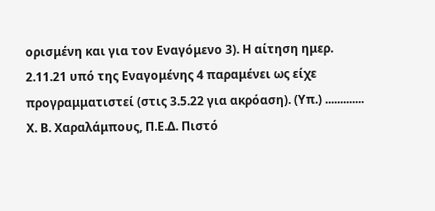ορισμένη και για τον Εναγόμενο 3). Η αίτηση ημερ. 2.11.21 υπό της Εναγομένης 4 παραμένει ως είχε προγραμματιστεί (στις 3.5.22 για ακρόαση). (Υπ.) ............. Χ. Β. Χαραλάμπους, Π.Ε.Δ. Πιστό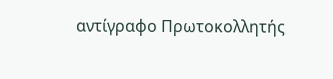αντίγραφο Πρωτοκολλητής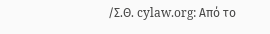/Σ.Θ. cylaw.org: Από το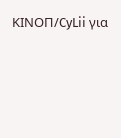ΚΙΝOΠ/CyLii για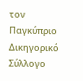τον Παγκύπριο Δικηγορικό Σύλλογο